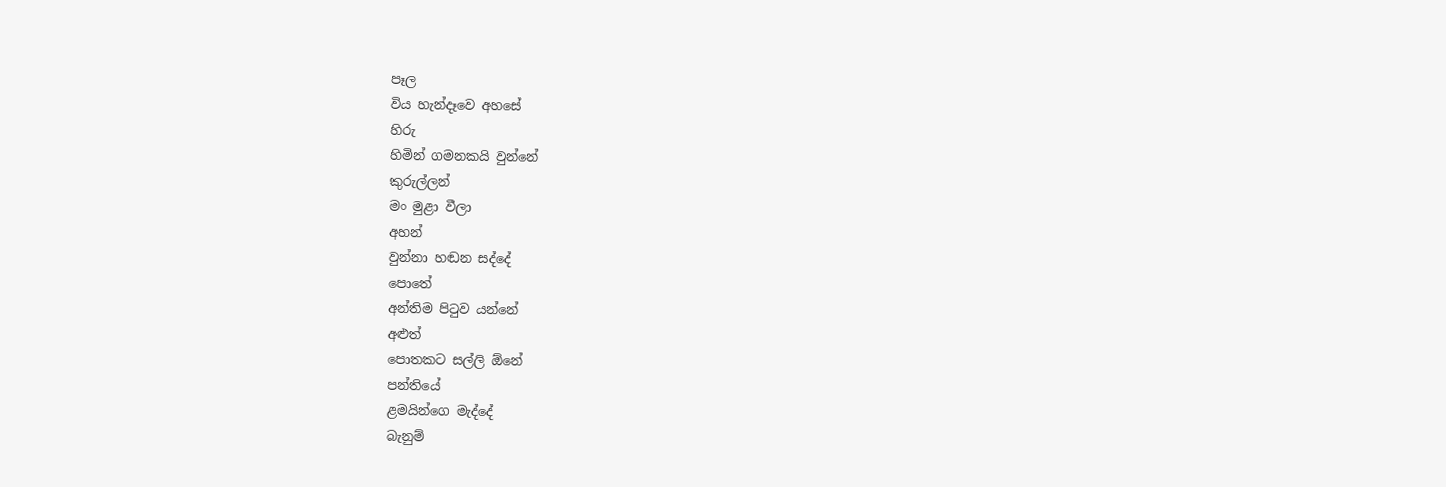පෑල
විය හැන්දෑවෙ අහසේ
හිරු
හිමින් ගමනකයි වුන්නේ
කුරුල්ලන්
මං මුළා වීලා
අහන්
වුන්නා හඬන සද්දේ
පොතේ
අන්තිම පිටුව යන්නේ
අළුත්
පොතකට සල්ලි ඕනේ
පන්තියේ
ළමයින්ගෙ මැද්දේ
බැනුම්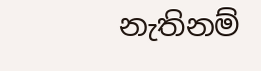නැතිනම්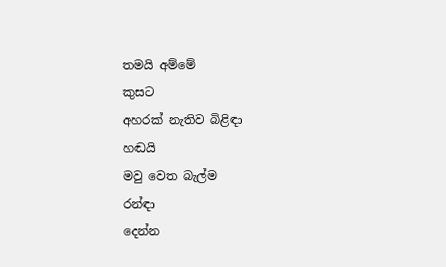තමයි අම්මේ
කුසට
අහරක් නැතිව බිළිඳා
හඬයි
මවු වෙත බැල්ම
රන්ඳා
දෙන්න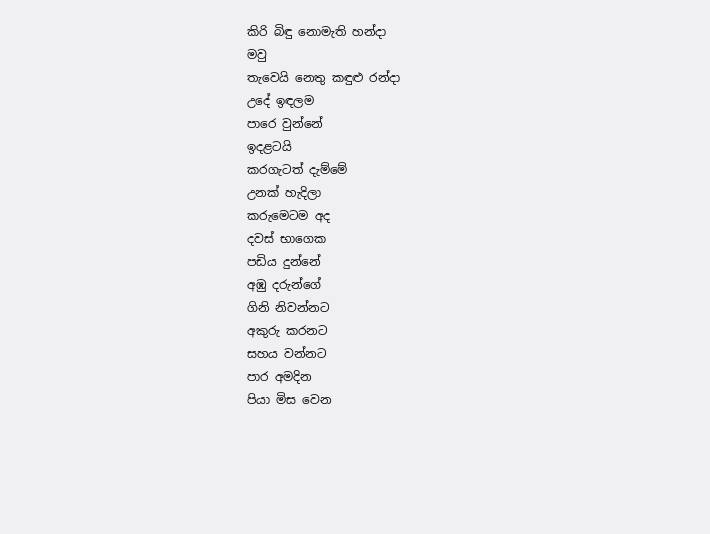කිරි බිඳු නොමැති හන්දා
මවු
තැවෙයි නෙතු කඳුළු රන්දා
උදේ ඉඳලම
පාරෙ වුන්නේ
ඉදළටයි
කරගැටත් දැම්මේ
උනක් හැදිලා
කරුමෙටම අද
දවස් භාගෙක
පඩිය දුන්නේ
අඹු දරුන්ගේ
ගිනි නිවන්නට
අකුරු කරනට
සහය වන්නට
පාර අමදින
පියා මිස වෙන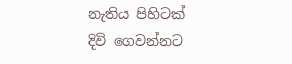නැතිය පිහිටක්
දිවි ගෙවන්නට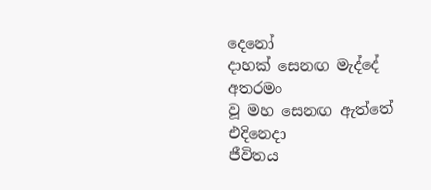දෙනෝ
දාහක් සෙනඟ මැද්දේ
අතරමං
වූ මහ සෙනඟ ඇත්තේ
එදිනෙදා
ජීවිතය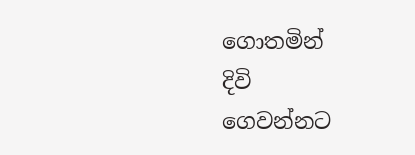ගොතමින්
දිවි
ගෙවන්නට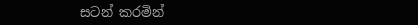සටන් කරමින්